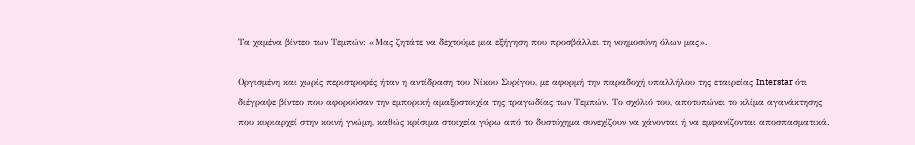Τα χαμένα βίντεο των Τεμπών: «Μας ζητάτε να δεχτούμε μια εξήγηση που προσβάλλει τη νοημοσύνη όλων μας».

Οργισμένη και χωρίς περιστροφές ήταν η αντίδραση του Νίκου Συρίγου, με αφορμή την παραδοχή υπαλλήλου της εταιρείας Interstar ότι διέγραψε βίντεο που αφορούσαν την εμπορική αμαξοστοιχία της τραγωδίας των Τεμπών. Το σχόλιό του, αποτυπώνει το κλίμα αγανάκτησης που κυριαρχεί στην κοινή γνώμη, καθώς κρίσιμα στοιχεία γύρω από το δυστύχημα συνεχίζουν να χάνονται ή να εμφανίζονται αποσπασματικά.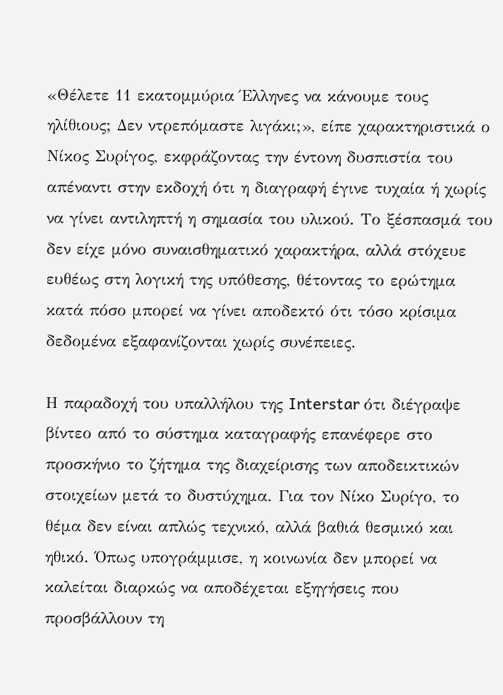«Θέλετε 11 εκατομμύρια Έλληνες να κάνουμε τους ηλίθιους; Δεν ντρεπόμαστε λιγάκι;», είπε χαρακτηριστικά ο Νίκος Συρίγος, εκφράζοντας την έντονη δυσπιστία του απέναντι στην εκδοχή ότι η διαγραφή έγινε τυχαία ή χωρίς να γίνει αντιληπτή η σημασία του υλικού. Το ξέσπασμά του δεν είχε μόνο συναισθηματικό χαρακτήρα, αλλά στόχευε ευθέως στη λογική της υπόθεσης, θέτοντας το ερώτημα κατά πόσο μπορεί να γίνει αποδεκτό ότι τόσο κρίσιμα δεδομένα εξαφανίζονται χωρίς συνέπειες.

Η παραδοχή του υπαλλήλου της Interstar ότι διέγραψε βίντεο από το σύστημα καταγραφής επανέφερε στο προσκήνιο το ζήτημα της διαχείρισης των αποδεικτικών στοιχείων μετά το δυστύχημα. Για τον Νίκο Συρίγο, το θέμα δεν είναι απλώς τεχνικό, αλλά βαθιά θεσμικό και ηθικό. Όπως υπογράμμισε, η κοινωνία δεν μπορεί να καλείται διαρκώς να αποδέχεται εξηγήσεις που προσβάλλουν τη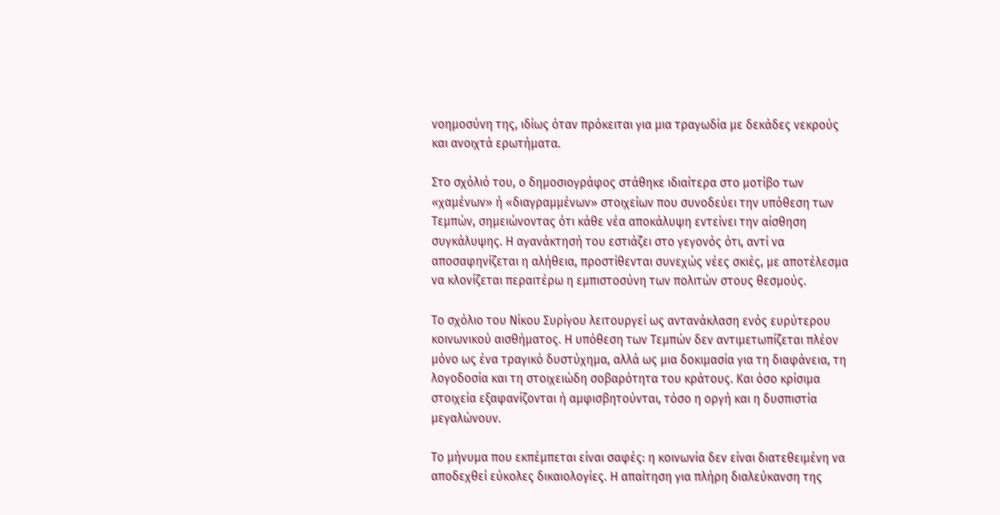νοημοσύνη της, ιδίως όταν πρόκειται για μια τραγωδία με δεκάδες νεκρούς και ανοιχτά ερωτήματα.

Στο σχόλιό του, ο δημοσιογράφος στάθηκε ιδιαίτερα στο μοτίβο των «χαμένων» ή «διαγραμμένων» στοιχείων που συνοδεύει την υπόθεση των Τεμπών, σημειώνοντας ότι κάθε νέα αποκάλυψη εντείνει την αίσθηση συγκάλυψης. Η αγανάκτησή του εστιάζει στο γεγονός ότι, αντί να αποσαφηνίζεται η αλήθεια, προστίθενται συνεχώς νέες σκιές, με αποτέλεσμα να κλονίζεται περαιτέρω η εμπιστοσύνη των πολιτών στους θεσμούς.

Το σχόλιο του Νίκου Συρίγου λειτουργεί ως αντανάκλαση ενός ευρύτερου κοινωνικού αισθήματος. Η υπόθεση των Τεμπών δεν αντιμετωπίζεται πλέον μόνο ως ένα τραγικό δυστύχημα, αλλά ως μια δοκιμασία για τη διαφάνεια, τη λογοδοσία και τη στοιχειώδη σοβαρότητα του κράτους. Και όσο κρίσιμα στοιχεία εξαφανίζονται ή αμφισβητούνται, τόσο η οργή και η δυσπιστία μεγαλώνουν.

Το μήνυμα που εκπέμπεται είναι σαφές: η κοινωνία δεν είναι διατεθειμένη να αποδεχθεί εύκολες δικαιολογίες. Η απαίτηση για πλήρη διαλεύκανση της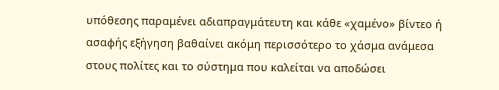υπόθεσης παραμένει αδιαπραγμάτευτη και κάθε «χαμένο» βίντεο ή ασαφής εξήγηση βαθαίνει ακόμη περισσότερο το χάσμα ανάμεσα στους πολίτες και το σύστημα που καλείται να αποδώσει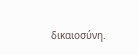δικαιοσύνη.